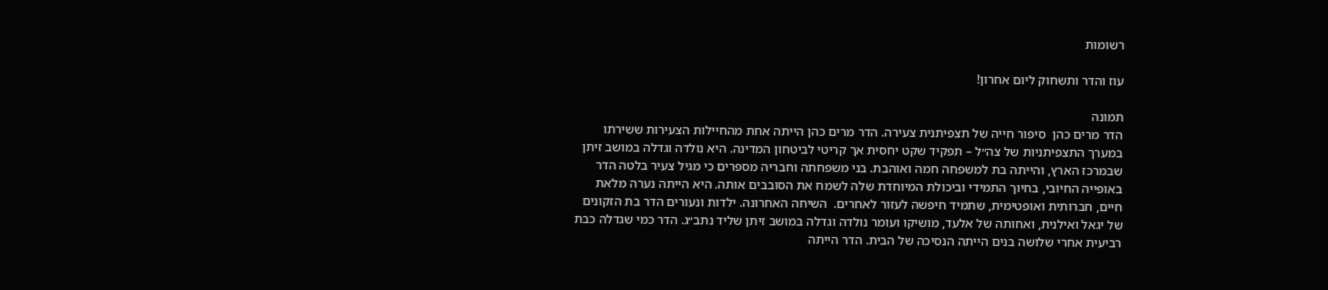רשומות

עוז והדר ותשחוק ליום אחרון!

תמונה
הדר מרים כהן  סיפור חייה של תצפיתנית צעירה. הדר מרים כהן הייתה אחת מהחיילות הצעירות ששירתו במערך התצפיתניות של צה״ל – תפקיד שקט יחסית אך קריטי לביטחון המדינה. היא נולדה וגדלה במושב זיתן שבמרכז הארץ, והייתה בת למשפחה חמה ואוהבת. בני משפחתה וחבריה מספרים כי מגיל צעיר בלטה הדר באופייה החיובי, בחיוך התמידי וביכולת המיוחדת שלה לשמח את הסובבים אותה. היא הייתה נערה מלאת חיים, חברותית ואופטימית, שתמיד חיפשה לעזור לאחרים.  השיחה האחרונה. ילדות ונעורים הדר בת הזקונים של יגאל ואילנית, ואחותה של אלעד, מושיקו ועומר נולדה וגדלה במושב זיתן שליד נתב״ג. הדר כמי שגדלה כבת רביעית אחרי שלושה בנים הייתה הנסיכה של הבית. הדר הייתה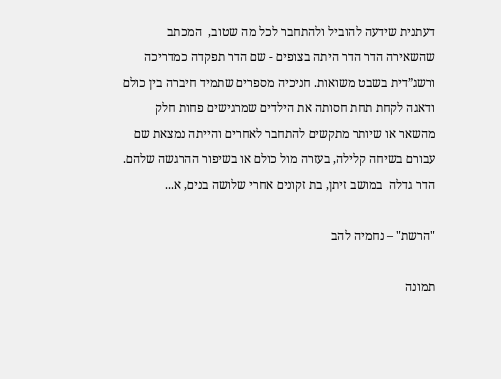דעתנית שידעה להוביל ולהתחבר לכל מה שטוב,  המכתב שהשאירה הדר הדר היתה בצופים - שם הדר תפקדה כמדריכה ורשג”דית בשבט משואות. חניכיה מספרים שתמיד חיברה בין כולם ודאגה לקחת תחת חסותה את הילדים שמרגישים פחות חלק מהשאר או שיותר מתקשים להתחבר לאחרים והייתה נמצאת שם עבורם בשיחה קלילה, בעזרה מול כולם או בשיפור ההרגשה שלהם. הדר גדלה  במושב זיתן, בת זקונים אחרי שלושה בנים, א...

"הרשת" – נחמיה להב

תמונה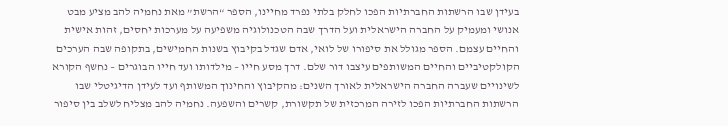בעידן שבו הרשתות החברתיות הפכו לחלק בלתי נפרד מחיינו, הספר “הרשת” מאת נחמיה להב מציע מבט אנושי ומעמיק על החברה הישראלית ועל הדרך שבה הטכנולוגיה משפיעה על מערכות יחסים, זהות אישית והחיים עצמם. הספר מגולל את סיפורו של לואי, אדם שגדל בקיבוץ בשנות החמישים, בתקופה שבה הערכים הקולקטיביים והחיים המשותפים עיצבו דור שלם. דרך מסע חייו – מילדותו ועד חייו הבוגרים – נחשף הקורא לשינויים שעברה החברה הישראלית לאורך השנים: מהקיבוץ והחינוך המשותף ועד לעידן הדיגיטלי שבו הרשתות החברתיות הפכו לזירה המרכזית של תקשורת, קשרים והשפעה. נחמיה להב מצליח לשלב בין סיפור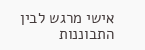אישי מרגש לבין התבוננות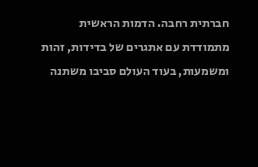חברתית רחבה. הדמות הראשית מתמודדת עם אתגרים של בדידות, זהות ומשמעות, בעוד העולם סביבו משתנה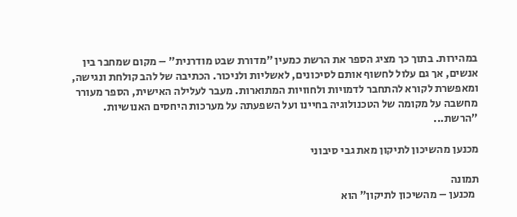במהירות. בתוך כך מציג הספר את הרשת כמעין "מדורת שבט מודרנית" – מקום שמחבר בין אנשים, אך גם עלול לחשוף אותם לסיכונים, לאשליות ולניכור. הכתיבה של להב קולחת ונגישה, ומאפשרת לקורא להתחבר לדמויות ולחוויות המתוארות. מעבר לעלילה האישית, הספר מעורר מחשבה על מקומה של הטכנולוגיה בחיינו ועל השפעתה על מערכות היחסים האנושיות. "הרשת...

מכנען מהשיכון לתיקון מאת גבי סיבוני

תמונה
  מכנען – מהשיכון לתיקון” הוא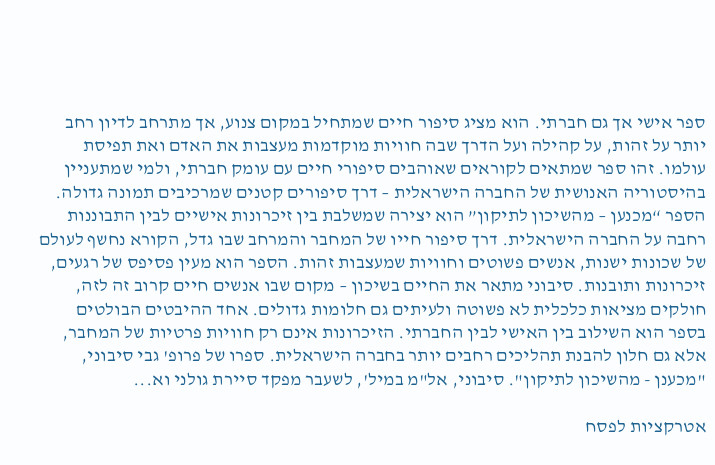ספר אישי אך גם חברתי. הוא מציג סיפור חיים שמתחיל במקום צנוע, אך מתרחב לדיון רחב יותר על זהות, על קהילה ועל הדרך שבה חוויות מוקדמות מעצבות את האדם ואת תפיסת עולמו. זהו ספר שמתאים לקוראים שאוהבים סיפורי חיים עם עומק חברתי, ולמי שמתעניין בהיסטוריה האנושית של החברה הישראלית – דרך סיפורים קטנים שמרכיבים תמונה גדולה. הספר “מכנען – מהשיכון לתיקון” הוא יצירה שמשלבת בין זיכרונות אישיים לבין התבוננות רחבה על החברה הישראלית. דרך סיפור חייו של המחבר והמרחב שבו גדל, הקורא נחשף לעולם של שכונות ישנות, אנשים פשוטים וחוויות שמעצבות זהות. הספר הוא מעין פסיפס של רגעים, זיכרונות ותובנות. סיבוני מתאר את החיים בשיכון – מקום שבו אנשים חיים קרוב זה לזה, חולקים מציאות כלכלית לא פשוטה ולעיתים גם חלומות גדולים. אחד ההיבטים הבולטים בספר הוא השילוב בין האישי לבין החברתי. הזיכרונות אינם רק חוויות פרטיות של המחבר, אלא גם חלון להבנת תהליכים רחבים יותר בחברה הישראלית. ספרו של פרופ' גבי סיבוני, "מכענן - מהשיכון לתיקון". סיבוני, אל"מ במיל', לשעבר מפקד סיירת גולני וא...

אטרקציות לפסח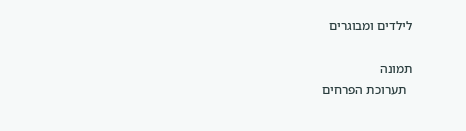לילדים ומבוגרים

תמונה
  תערוכת הפרחים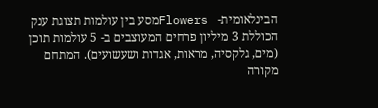הבינלאומית-   Flowersמסע בין עולמות תצוגת ענק הכוללת 3 מיליון פרחים המעוצבים ב- 5 עולמות תוכן (מים, גלקסיה, מראות, אגדות ושעשועים). המתחם מקורה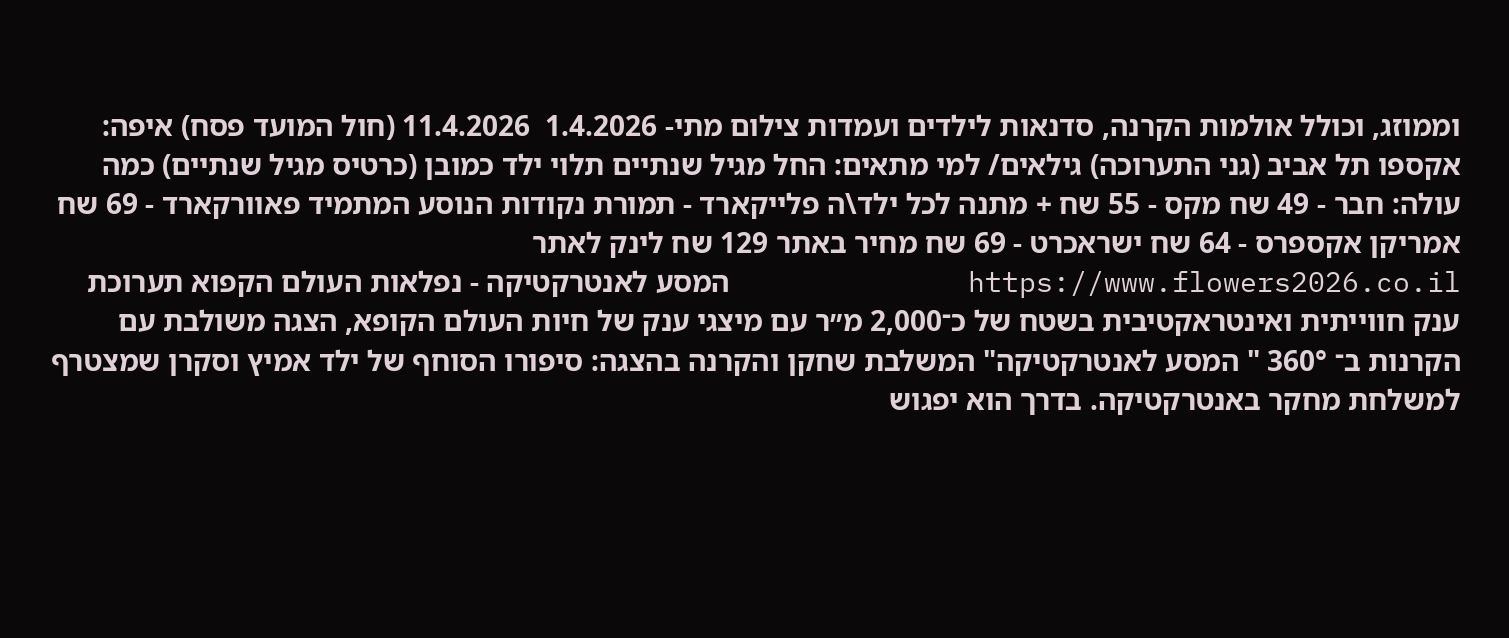וממוזג, וכולל אולמות הקרנה, סדנאות לילדים ועמדות צילום מתי- 1.4.2026  11.4.2026 (חול המועד פסח) איפה: אקספו תל אביב (גני התערוכה) גילאים/ למי מתאים: החל מגיל שנתיים תלוי ילד כמובן (כרטיס מגיל שנתיים) כמה עולה: חבר - 49 שח מקס - 55 שח + מתנה לכל ילד\ה פלייקארד - תמורת נקודות הנוסע המתמיד פאוורקארד - 69 שח אמריקן אקספרס - 64 שח ישראכרט - 69 שח מחיר באתר 129 שח לינק לאתר  https://www.flowers2026.co.il              המסע לאנטרקטיקה - נפלאות העולם הקפוא תערוכת ענק חווייתית ואינטראקטיבית בשטח של כ־2,000 מ״ר עם מיצגי ענק של חיות העולם הקופא, הצגה משולבת עם הקרנות ב־ 360° " המסע לאנטרקטיקה" המשלבת שחקן והקרנה בהצגה: סיפורו הסוחף של ילד אמיץ וסקרן שמצטרף למשלחת מחקר באנטרקטיקה. בדרך הוא יפגוש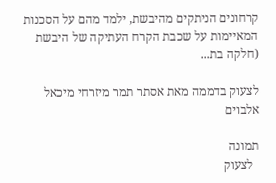קרחונים הניתקים מהיבשת, ילמד מהם על הסכנות המאיימות על שכבת הקרח העתיקה של היבשת (חלקה בת...

לצעוק בדממה מאת אסתר תמר מיזרחי מיכאל אלבוים

תמונה
  לצעוק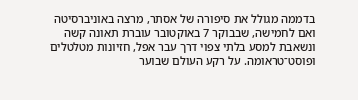בדממה מגולל את סיפורה של אסתר, מרצה באוניברסיטה ואם לחמישה, שבבוקר 7 באוקטובר עוברת תאונה קשה ונשאבת למסע בלתי צפוי דרך עבר אפל, חזיונות מטלטלים ופוסט־טראומה. על רקע העולם שבוער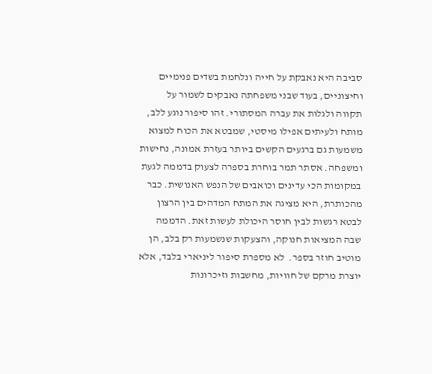סביבה היא נאבקת על חייה ונלחמת בשדים פנימיים וחיצוניים, בעוד שבני משפחתה נאבקים לשמור על תקווה ולגלות את עברה המסתורי. זהו סיפור נוגע ללב, מותח ולעיתים אפילו מיסטי, שמבטא את הכוח למצוא משמעות גם ברגעים הקשים ביותר בעזרת אמונה, נחישות ומשפחה. אסתר תמר בוחרת בספרה לצעוק בדממה לגעת במקומות הכי עדינים וכואבים של הנפש האנושית. כבר מהכותרת, היא מציגה את המתח המדהים בין הרצון לבטא רגשות לבין חוסר היכולת לעשות זאת. הדממה שבה המציאות חנוקה, והצעקות שנשמעות רק בלב, הן מוטיב חוזר בספר.  לא מספרת סיפור ליניארי בלבד, אלא יוצרת מרקם של חוויות, מחשבות וזיכרונות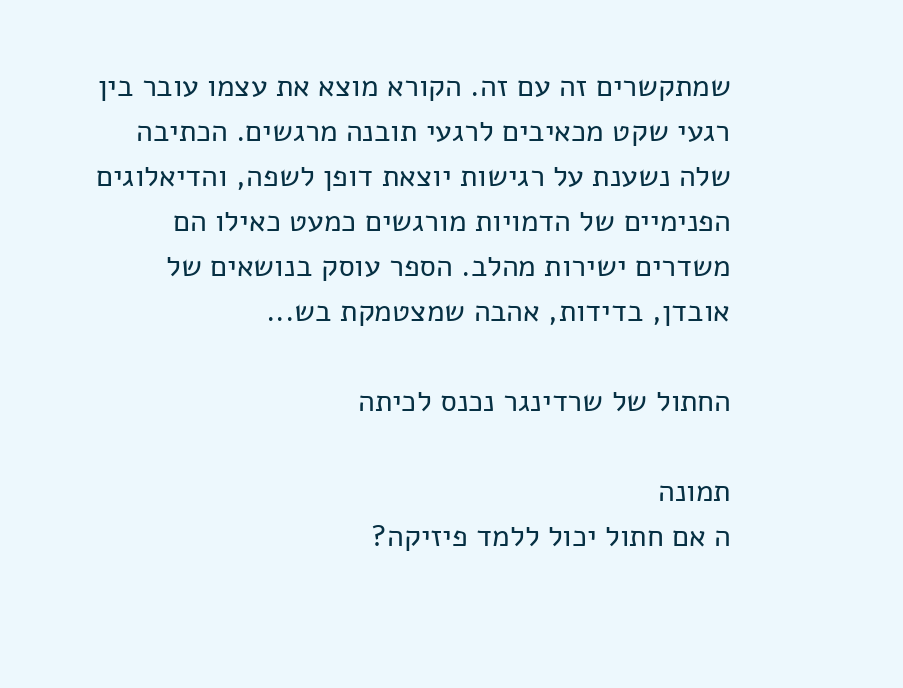שמתקשרים זה עם זה. הקורא מוצא את עצמו עובר בין רגעי שקט מכאיבים לרגעי תובנה מרגשים. הכתיבה שלה נשענת על רגישות יוצאת דופן לשפה, והדיאלוגים הפנימיים של הדמויות מורגשים כמעט כאילו הם משדרים ישירות מהלב. הספר עוסק בנושאים של אובדן, בדידות, אהבה שמצטמקת בש...

החתול של שרדינגר נכנס לכיתה

תמונה
ה אם חתול יכול ללמד פיזיקה?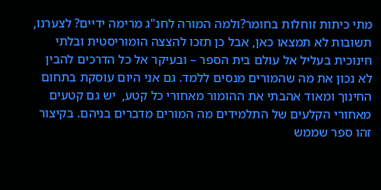מתי כיתות זוחלות בחומר?ולמה המורה לחנ"ג מרימה ידיים? לצערנו, תשובות לא תמצאו כאן, אבל כן תזכו להצצה הומוריסטית ובלתי חינוכית בעליל אל עולם בית הספר – ובעיקר אל כל הדרכים להבין לא נכון את מה שהמורים מנסים ללמד. גם אני היום עוסקת בתחום החינוך ומאוד אהבתי את ההומור מאחורי כל קטע,  יש גם קטעים מאחורי הקלעים של התלמידים מה המורים מדברים בניהם. בקיצור זהו ספר שממש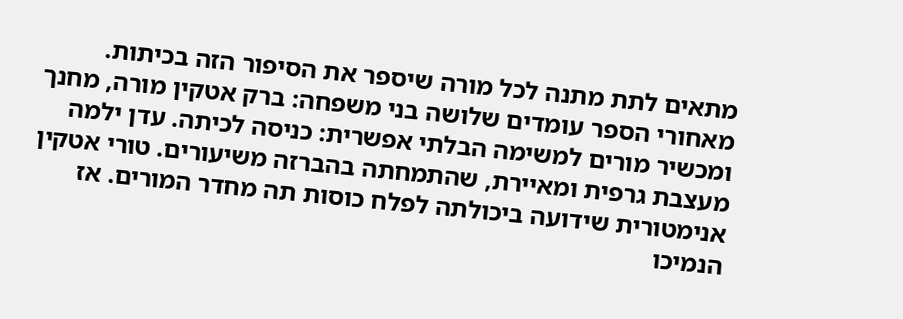מתאים לתת מתנה לכל מורה שיספר את הסיפור הזה בכיתות. מאחורי הספר עומדים שלושה בני משפחה: ברק אטקין מורה, מחנך ומכשיר מורים למשימה הבלתי אפשרית: כניסה לכיתה. עדן ילמה מעצבת גרפית ומאיירת, שהתמחתה בהברזה משיעורים. טורי אטקין אנימטורית שידועה ביכולתה לפלח כוסות תה מחדר המורים. אז הנמיכו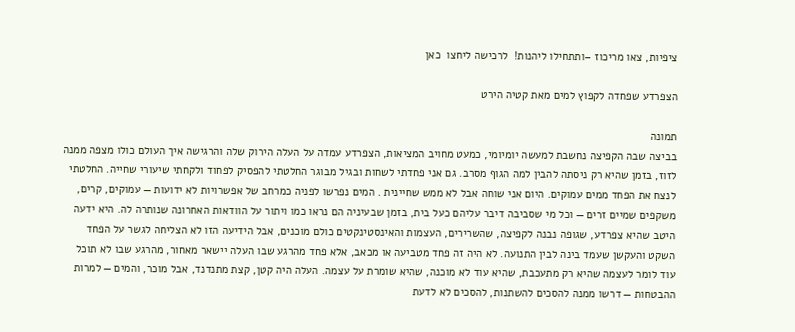ציפיות, צאו מריכוז –ותתחילו ליהנות!  לרכישה ליחצו  כאן

הצפרדע שפחדה לקפוץ למים מאת קטיה הירט

תמונה
בביצה שבה הקפיצה נחשבת למעשה יומיומי, כמעט מחויב המציאות, הצפרדע עמדה על העלה הירוק שלה והרגישה איך העולם כולו מצפה ממנה לזוז, בזמן שהיא רק ניסתה להבין למה הגוף מסרב. גם אני פחדתי לשחות ובגיל מבוגר החלטתי להפסיק לפחוד ולקחתי שיעורי שחייה. החלטתי לנצח את הפחד ממים עמוקים. היום אני שוחה אבל לא ממש שחיינית . המים נפרשו לפניה כמרחב של אפשרויות לא ידועות — עמוקים, קרים, משקפים שמיים זרים — וכל מי שסביבה דיבר עליהם כעל בית, בזמן שבעיניה הם נראו כמו ויתור על הוודאות האחרונה שנותרה לה. היא ידעה היטב שהיא צפרדע, שגופה נבנה לקפיצה, שהשרירים, העצמות והאינסטינקטים כולם מוכנים, אבל הידיעה הזו לא הצליחה לגשר על הפחד השקט והעקשן שעמד בינה לבין התנועה. לא היה זה פחד מטביעה או מכאב, אלא פחד מהרגע שבו העלה יישאר מאחור, מהרגע שבו לא תוכל עוד לומר לעצמה שהיא רק מתעכבת, שהיא עוד לא מוכנה, שהיא שומרת על עצמה. העלה היה קטן, קצת מתנדנד, אבל מוכר, והמים — למרות ההבטחות — דרשו ממנה להסכים להשתנות, להסכים לא לדעת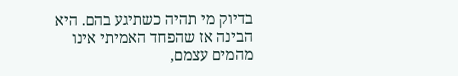בדיוק מי תהיה כשתיגע בהם. היא  הבינה אז שהפחד האמיתי אינו מהמים עצמם,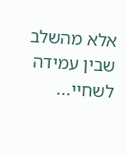אלא מהשלב שבין עמידה לשחיי...